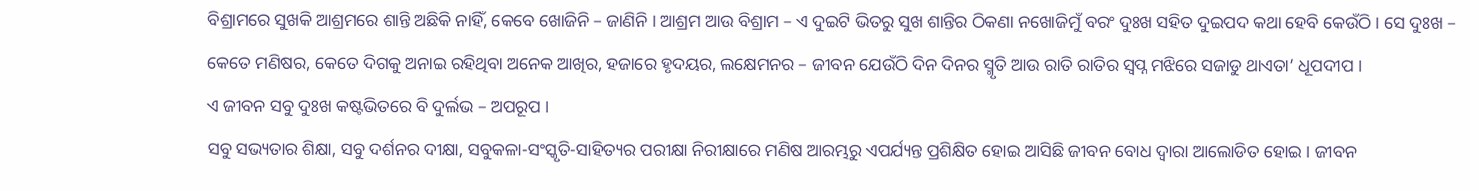ବିଶ୍ରାମରେ ସୁଖକି ଆଶ୍ରମରେ ଶାନ୍ତି ଅଛିକି ନାହିଁ, କେବେ ଖୋଜିନି – ଜାଣିନି । ଆଶ୍ରମ ଆଉ ବିଶ୍ରାମ – ଏ ଦୁଇଟି ଭିତରୁ ସୁଖ ଶାନ୍ତିର ଠିକଣା ନଖୋଜିମୁଁ ବରଂ ଦୁଃଖ ସହିତ ଦୁଇପଦ କଥା ହେବି କେଉଁଠି । ସେ ଦୁଃଖ – କେତେ ମଣିଷର, କେତେ ଦିଗକୁ ଅନାଇ ରହିଥିବା ଅନେକ ଆଖିର, ହଜାରେ ହୃଦୟର, ଲକ୍ଷେମନର – ଜୀବନ ଯେଉଁଠି ଦିନ ଦିନର ସ୍ମୃତି ଆଉ ରାତି ରାତିର ସ୍ୱପ୍ନ ମଝିରେ ସଜାଡୁ ଥାଏତା’ ଧୂପଦୀପ ।
ଏ ଜୀବନ ସବୁ ଦୁଃଖ କଷ୍ଟଭିତରେ ବି ଦୁର୍ଲଭ – ଅପରୂପ ।
ସବୁ ସଭ୍ୟତାର ଶିକ୍ଷା, ସବୁ ଦର୍ଶନର ଦୀକ୍ଷା, ସବୁକଳା-ସଂସ୍କୃତି-ସାହିତ୍ୟର ପରୀକ୍ଷା ନିରୀକ୍ଷାରେ ମଣିଷ ଆରମ୍ଭରୁ ଏପର୍ଯ୍ୟନ୍ତ ପ୍ରଶିକ୍ଷିତ ହୋଇ ଆସିଛି ଜୀବନ ବୋଧ ଦ୍ୱାରା ଆଲୋଡିତ ହୋଇ । ଜୀବନ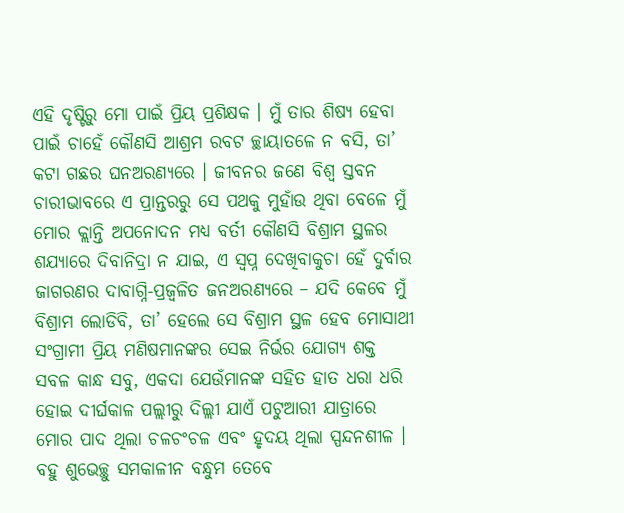ଏହି ଦୃଷ୍ଟିରୁ ମୋ ପାଇଁ ପ୍ରିୟ ପ୍ରଶିକ୍ଷକ । ମୁଁ ତାର ଶିଷ୍ୟ ହେବା ପାଇଁ ଚାହେଁ କୌଣସି ଆଶ୍ରମ ରବଟ ଚ୍ଛାୟାତଳେ ନ ବସି, ତା’ କଟା ଗଛର ଘନଅରଣ୍ୟରେ । ଜୀବନର ଜଣେ ବିଶ୍ୱ ସ୍ତବନ ଚାରୀଭାବରେ ଏ ପ୍ରାନ୍ତରରୁ ସେ ପଥକୁ ମୁହାଁଉ ଥିବା ବେଳେ ମୁଁ ମୋର କ୍ଲାନ୍ତି ଅପନୋଦନ ମଧ୍ୟ ବର୍ତୀ କୌଣସି ବିଶ୍ରାମ ସ୍ଥଳର ଶଯ୍ୟାରେ ଦିବାନିଦ୍ରା ନ ଯାଇ, ଏ ସ୍ୱପ୍ନ ଦେଖିବାକୁଚା ହେଁ ଦୁର୍ବାର ଜାଗରଣର ଦାବାଗ୍ନି-ପ୍ରଜ୍ୱଳିତ ଜନଅରଣ୍ୟରେ – ଯଦି କେବେ ମୁଁ ବିଶ୍ରାମ ଲୋଡିବି, ତା’ ହେଲେ ସେ ବିଶ୍ରାମ ସ୍ଥଳ ହେବ ମୋସାଥୀ ସଂଗ୍ରାମୀ ପ୍ରିୟ ମଣିଷମାନଙ୍କର ସେଇ ନିର୍ଭର ଯୋଗ୍ୟ ଶକ୍ତ ସବଳ କାନ୍ଧ ସବୁ, ଏକଦା ଯେଉଁମାନଙ୍କ ସହିତ ହାତ ଧରା ଧରି ହୋଇ ଦୀର୍ଘକାଳ ପଲ୍ଲୀରୁ ଦିଲ୍ଲୀ ଯାଏଁ ପଟୁଆରୀ ଯାତ୍ରାରେ ମୋର ପାଦ ଥିଲା ଚଳଚଂଚଳ ଏବଂ ହୃଦୟ ଥିଲା ସ୍ପନ୍ଦନଶୀଳ ।
ବହୁ ଶୁଭେଚ୍ଛୁ ସମକାଳୀନ ବନ୍ଧୁମ ତେବେ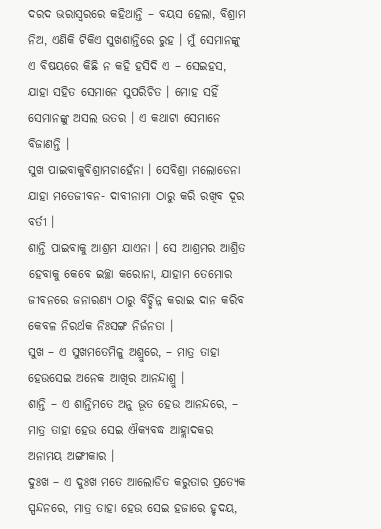ଦରଦ ଭରାସ୍ୱରରେ କହିଥାନ୍ତି – ବୟସ ହେଲା, ବିଶ୍ରାମ ନିଅ, ଏଣିକି ଟିକିଏ ସୁଖଶାନ୍ତିରେ ରୁହ । ମୁଁ ସେମାନଙ୍କୁ ଏ ବିଷୟରେ କିଛି ନ କହି ହସିଦି ଏ – ସେଇହସ, ଯାହା ସହିତ ସେମାନେ ସୁପରିଚିତ । ମୋହ ସହିଁ ସେମାନଙ୍କୁ ଅସଲ ଉତର । ଏ କଥାଟା ସେମାନେ ବିଜାଣନ୍ତି ।
ସୁଖ ପାଇବାକୁବିଶ୍ରାମଚାହେଁନା । ସେବିଶ୍ରା ମଲୋଡେନା ଯାହା ମତେଜୀବନ- ଦାବୀନାମା ଠାରୁ କରି ରଖିବ ଦୂର ବର୍ତୀ ।
ଶାନ୍ତି ପାଇବାକୁ ଆଶ୍ରମ ଯାଏନା । ସେ ଆଶ୍ରମର ଆଶ୍ରିତ ହେବାକୁ କେବେ ଇଚ୍ଛା କରୋନା, ଯାହାମ ତେମୋର ଜୀବନରେ ଜନାରଣ୍ୟ ଠାରୁ ବିଚ୍ଛିନ୍ନ କରାଇ ଦାନ କରିବ କେବଳ ନିରର୍ଥକ ନିଃସଙ୍ଗ ନିର୍ଜନତା ।
ସୁଖ – ଏ ସୁଖମତେମିଳୁ ଅଶ୍ରୁରେ, – ମାତ୍ର ତାହା ହେଉସେଇ ଅନେକ ଆଖିର ଆନନ୍ଦାଶ୍ରୁ ।
ଶାନ୍ତି – ଏ ଶାନ୍ତିମତେ ଅନୁ ଭୂତ ହେଉ ଆନନ୍ଦରେ, – ମାତ୍ର ତାହା ହେଉ ସେଇ ଐକ୍ୟବଦ୍ଧ ଆହ୍ଲାଦକର ଅନାମୟ ଅଙ୍ଗୀକାର ।
ଦୁଃଖ – ଏ ଦୁଃଖ ମତେ ଆଲୋଡିତ କରୁତାର ପ୍ରତ୍ୟେକ ସ୍ପନ୍ଦନରେ, ମାତ୍ର ତାହା ହେଉ ସେଇ ହଜାରେ ହୃଦୟ,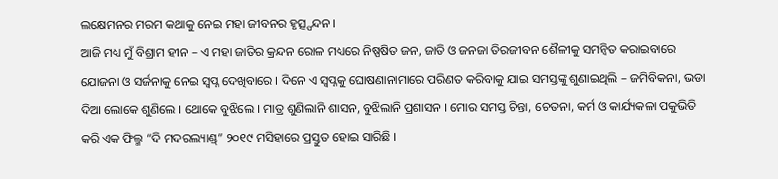ଲକ୍ଷେମନର ମରମ କଥାକୁ ନେଇ ମହା ଜୀବନର ହୃତ୍ସ୍ପନ୍ଦନ ।
ଆଜି ମଧ୍ୟ ମୁଁ ବିଶ୍ରାମ ହୀନ – ଏ ମହା ଜାତିର କ୍ରନ୍ଦନ ରୋଳ ମଧ୍ୟରେ ନିଷ୍ପଷିତ ଜନ, ଜାତି ଓ ଜନଜା ତିରଜୀବନ ଶୈଳୀକୁ ସମନ୍ୱିତ କରାଇବାରେ ଯୋଜନା ଓ ସର୍ଜନାକୁ ନେଇ ସ୍ୱପ୍ନ ଦେଖିବାରେ । ଦିନେ ଏ ସ୍ୱପ୍ନକୁ ଘୋଷଣାନାମାରେ ପରିଣତ କରିବାକୁ ଯାଇ ସମସ୍ତଙ୍କୁ ଶୁଣାଇଥିଲି – ଜମିବିକନା, ଭଡା ଦିଆ ଲୋକେ ଶୁଣିଲେ । ଥୋକେ ବୁଝିଲେ । ମାତ୍ର ଶୁଣିଲାନି ଶାସନ, ବୁଝିଲାନି ପ୍ରଶାସନ । ମୋର ସମସ୍ତ ଚିନ୍ତା, ଚେତନା, କର୍ମ ଓ କାର୍ଯ୍ୟକଳା ପକୁଭିତି କରି ଏକ ଫିଲ୍ମ “ଦି ମଦରଲ୍ୟାଣ୍ଡ୍” ୨୦୧୯ ମସିହାରେ ପ୍ରସ୍ତୁତ ହୋଇ ସାରିଛି ।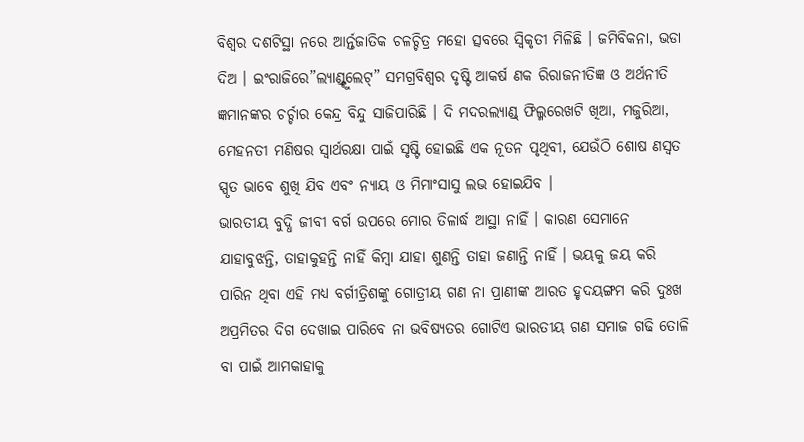ବିଶ୍ୱର ଦଶଟିସ୍ଥା ନରେ ଆର୍ନ୍ତଜାତିକ ଚଳଚ୍ଚିତ୍ର ମହୋ ତ୍ସବରେ ସ୍ୱିକୃତୀ ମିଳିଛି । ଜମିବିକନା, ଭଡା ଦିଅ । ଇଂରାଜିରେ”ଲ୍ୟାଣ୍ଡ୍ଟୁଲେଟ୍” ସମଗ୍ରବିଶ୍ୱର ଦୃଷ୍ଟି ଆକର୍ଷ ଣକ ରିରାଜନୀତିଜ୍ଞ ଓ ଅର୍ଥନୀତି ଜ୍ଞମାନଙ୍କର ଚର୍ଚ୍ଚାର କେନ୍ଦ୍ର ବିନ୍ଦୁ ସାଜିପାରିଛି । ଦି ମଦରଲ୍ୟାଣ୍ଡ୍ ଫିଲ୍ମରେଖଟି ଖିଆ, ମଜୁରିଆ, ମେହନତୀ ମଣିଷର ସ୍ୱାର୍ଥରକ୍ଷା ପାଇଁ ସୃଷ୍ଟି ହୋଇଛି ଏକ ନୂତନ ପୃଥିବୀ, ଯେଉଁଠି ଶୋଷ ଣସ୍ୱତ ସ୍ପୃତ ଭାବେ ଶୁଖି ଯିବ ଏବଂ ନ୍ୟାୟ ଓ ମିମାଂସାସୁ ଲଭ ହୋଇଯିବ ।
ଭାରତୀୟ ବୁଦ୍ଧି ଜୀବୀ ବର୍ଗ ଉପରେ ମୋର ତିଳାର୍ଦ୍ଧ ଆସ୍ଥା ନାହିଁ । କାରଣ ସେମାନେ ଯାହାବୁଝନ୍ତି, ତାହାକୁହନ୍ତି ନାହିଁ କିମ୍ବା ଯାହା ଶୁଣନ୍ତି ତାହା ଜଣାନ୍ତି ନାହିଁ । ଭୟକୁ ଜୟ କରି ପାରିନ ଥିବା ଏହି ମଧ୍ୟ ବର୍ଗୀତ୍ରିଶଙ୍କୁ ଗୋତ୍ରୀୟ ଗଣ ନା ପ୍ରାଣୀଙ୍କ ଆରତ ହୃଦୟଙ୍ଗମ କରି ଦୁଃଖ ଅପ୍ରମିତର ଦିଗ ଦେଖାଇ ପାରିବେ ନା ଭବିଷ୍ୟତର ଗୋଟିଏ ଭାରତୀୟ ଗଣ ସମାଜ ଗଢି ତୋଳି ବା ପାଇଁ ଆମକାହାକୁ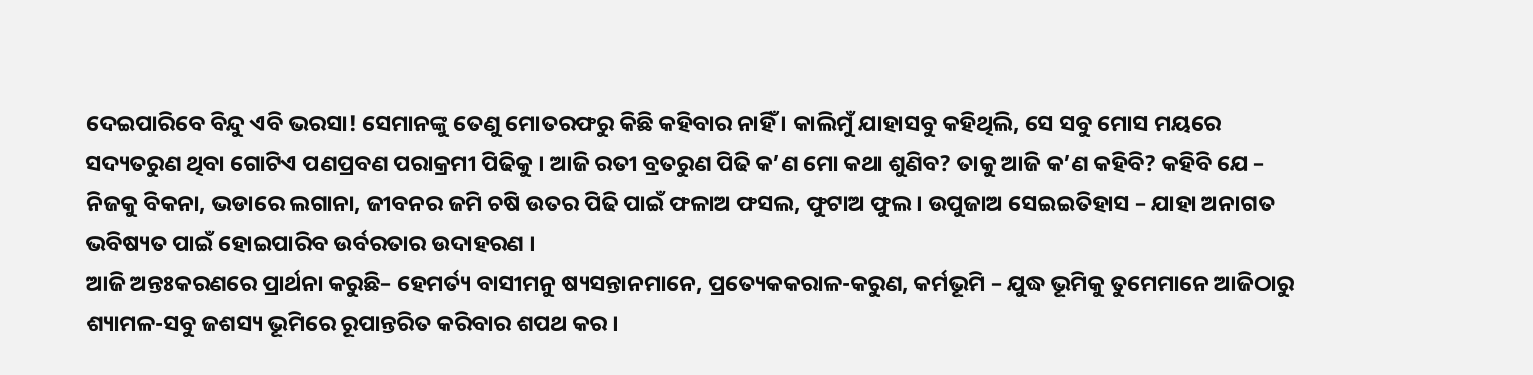ଦେଇପାରିବେ ବିନ୍ଦୁ ଏବି ଭରସା! ସେମାନଙ୍କୁ ତେଣୁ ମୋତରଫରୁ କିଛି କହିବାର ନାହିଁ । କାଲିମୁଁ ଯାହାସବୁ କହିଥିଲି, ସେ ସବୁ ମୋସ ମୟରେ ସଦ୍ୟତରୁଣ ଥିବା ଗୋଟିଏ ପଣପ୍ରବଣ ପରାକ୍ରମୀ ପିଢିକୁ । ଆଜି ରତୀ ବ୍ରତରୁଣ ପିଢି କ’ଣ ମୋ କଥା ଶୁଣିବ? ତାକୁ ଆଜି କ’ଣ କହିବି? କହିବି ଯେ – ନିଜକୁ ବିକନା, ଭଡାରେ ଲଗାନା, ଜୀବନର ଜମି ଚଷି ଉତର ପିଢି ପାଇଁ ଫଳାଅ ଫସଲ, ଫୁଟାଅ ଫୁଲ । ଉପୁଜାଅ ସେଇଇତିହାସ – ଯାହା ଅନାଗତ ଭବିଷ୍ୟତ ପାଇଁ ହୋଇପାରିବ ଉର୍ବରତାର ଉଦାହରଣ ।
ଆଜି ଅନ୍ତଃକରଣରେ ପ୍ରାର୍ଥନା କରୁଛି– ହେମର୍ତ୍ୟ ବାସୀମନୁ ଷ୍ୟସନ୍ତାନମାନେ, ପ୍ରତ୍ୟେକକରାଳ-କରୁଣ, କର୍ମଭୂମି – ଯୁଦ୍ଧ ଭୂମିକୁ ତୁମେମାନେ ଆଜିଠାରୁ ଶ୍ୟାମଳ-ସବୁ ଜଶସ୍ୟ ଭୂମିରେ ରୂପାନ୍ତରିତ କରିବାର ଶପଥ କର ।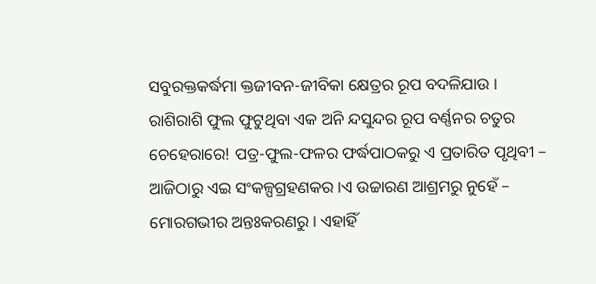ସବୁରକ୍ତକର୍ଦ୍ଧମା କ୍ତଜୀବନ-ଜୀବିକା କ୍ଷେତ୍ରର ରୂପ ବଦଳିଯାଉ । ରାଶିରାଶି ଫୁଲ ଫୁଟୁଥିବା ଏକ ଅନି ନ୍ଦସୁନ୍ଦର ରୂପ ବର୍ଣ୍ଣନର ଚତୁର ଚେହେରାରେ! ପତ୍ର-ଫୁଲ-ଫଳର ଫର୍ଦ୍ଧପାଠକରୁ ଏ ପ୍ରତାରିତ ପୃଥିବୀ – ଆଜିଠାରୁ ଏଇ ସଂକଳ୍ପଗ୍ରହଣକର ।ଏ ଉଚ୍ଚାରଣ ଆଶ୍ରମରୁ ନୁହେଁ – ମୋରଗଭୀର ଅନ୍ତଃକରଣରୁ । ଏହାହିଁ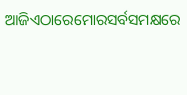ଆଜିଏଠାରେମୋରସର୍ବସମକ୍ଷରେ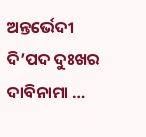ଅନ୍ତର୍ଭେଦୀ ଦି’ପଦ ଦୁଃଖର ଦାବିନାମା …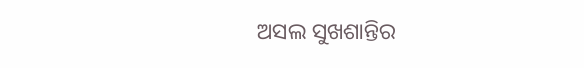ଅସଲ ସୁଖଶାନ୍ତିର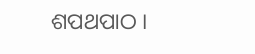ଶପଥପାଠ ।